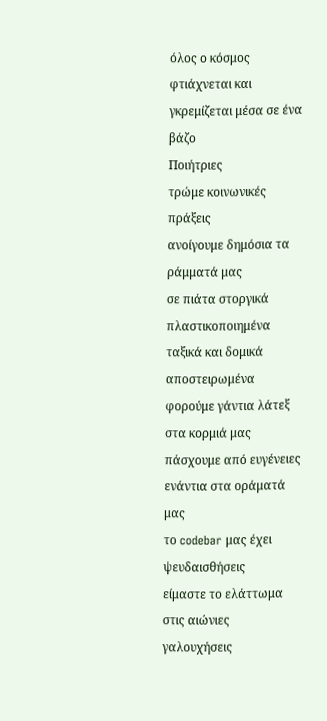όλος ο κόσμος φτιάχνεται και γκρεμίζεται μέσα σε ένα βάζο
Ποιήτριες
τρώμε κοινωνικές πράξεις
ανοίγουμε δημόσια τα ράμματά μας
σε πιάτα στοργικά πλαστικοποιημένα
ταξικά και δομικά αποστειρωμένα
φορούμε γάντια λάτεξ στα κορμιά μας
πάσχουμε από ευγένειες ενάντια στα οράματά μας
το codebar μας έχει ψευδαισθήσεις
είμαστε το ελάττωμα στις αιώνιες γαλουχήσεις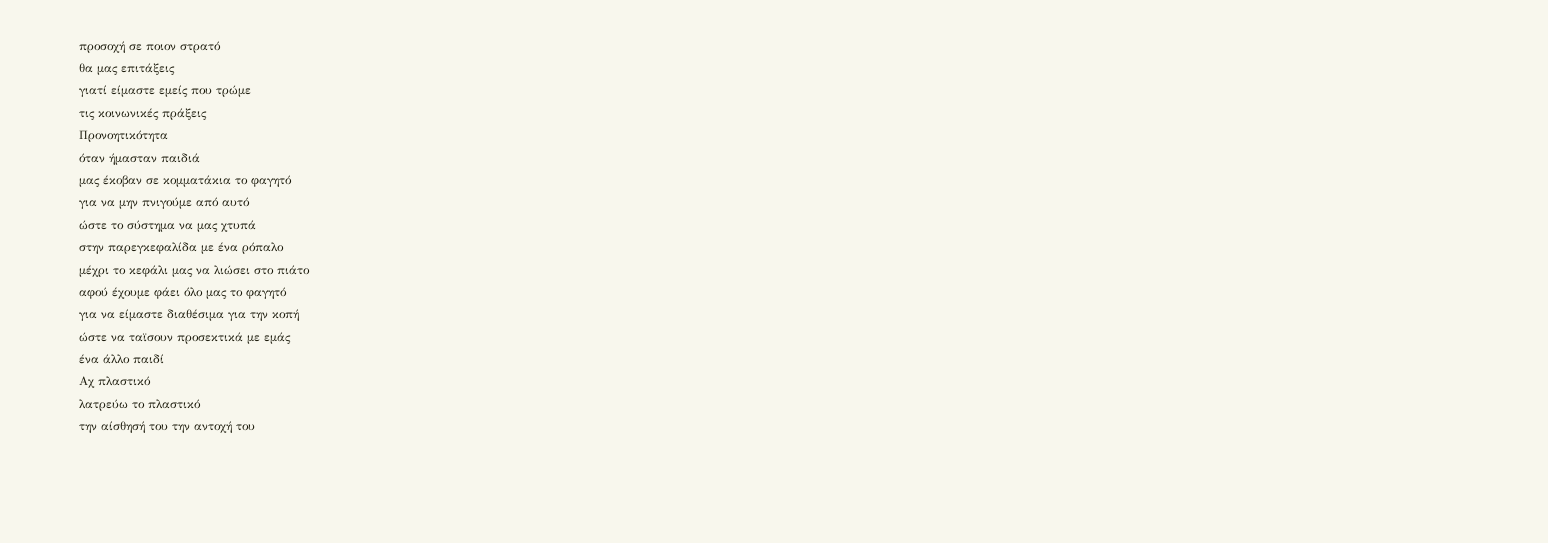προσοχή σε ποιον στρατό
θα μας επιτάξεις
γιατί είμαστε εμείς που τρώμε
τις κοινωνικές πράξεις
Προνοητικότητα
όταν ήμασταν παιδιά
μας έκοβαν σε κομματάκια το φαγητό
για να μην πνιγούμε από αυτό
ώστε το σύστημα να μας χτυπά
στην παρεγκεφαλίδα με ένα ρόπαλο
μέχρι το κεφάλι μας να λιώσει στο πιάτο
αφού έχουμε φάει όλο μας το φαγητό
για να είμαστε διαθέσιμα για την κοπή
ώστε να ταϊσουν προσεκτικά με εμάς
ένα άλλο παιδί
Αχ πλαστικό
λατρεύω το πλαστικό
την αίσθησή του την αντοχή του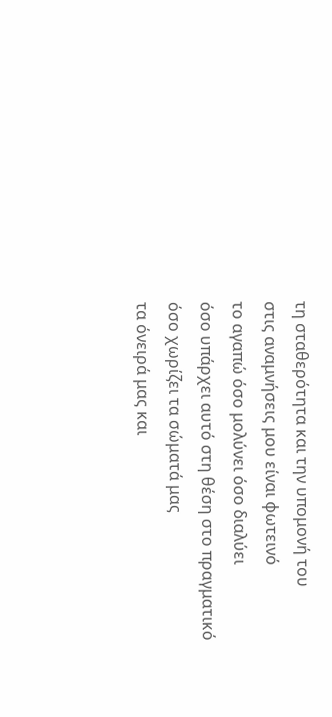τη σταθερότητα και την υπομονή του
στις αναμνήσεις μου είναι φωτεινό
το αγαπώ όσο μολύνει όσο διαλύει
όσο υπάρχει αυτό στη θέση στο πραγματικό
όσο χωρίζει τα σώματά μας
τα όνειρά μας και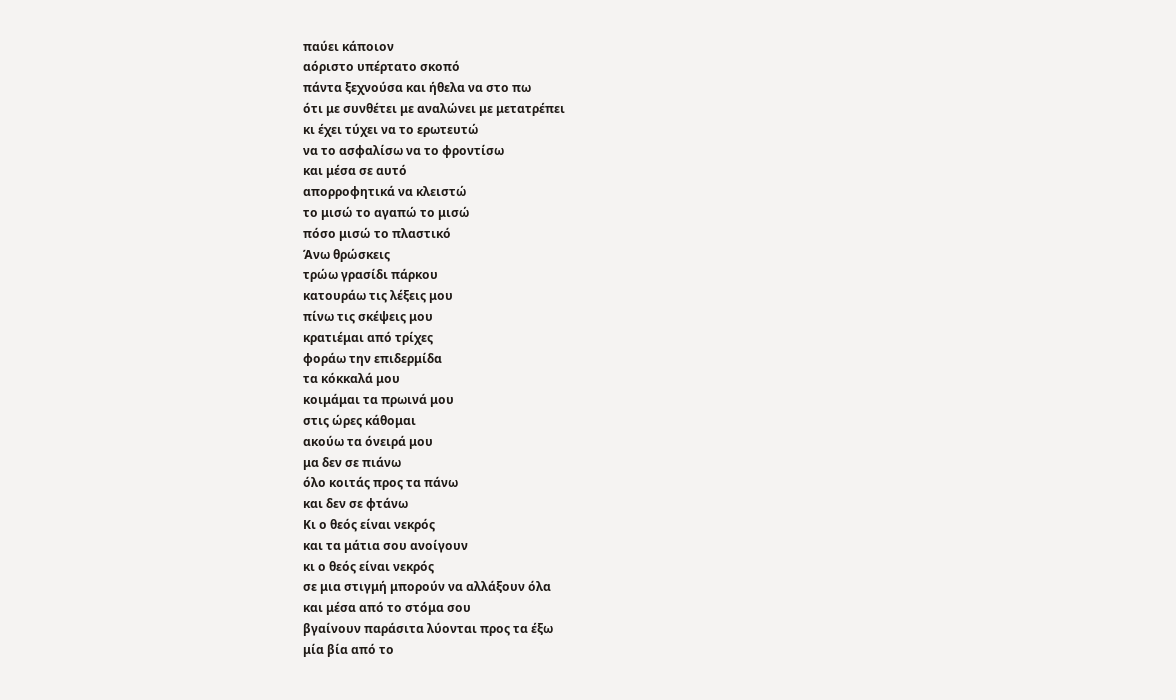παύει κάποιον
αόριστο υπέρτατο σκοπό
πάντα ξεχνούσα και ήθελα να στο πω
ότι με συνθέτει με αναλώνει με μετατρέπει
κι έχει τύχει να το ερωτευτώ
να το ασφαλίσω να το φροντίσω
και μέσα σε αυτό
απορροφητικά να κλειστώ
το μισώ το αγαπώ το μισώ
πόσο μισώ το πλαστικό
Άνω θρώσκεις
τρώω γρασίδι πάρκου
κατουράω τις λέξεις μου
πίνω τις σκέψεις μου
κρατιέμαι από τρίχες
φοράω την επιδερμίδα
τα κόκκαλά μου
κοιμάμαι τα πρωινά μου
στις ώρες κάθομαι
ακούω τα όνειρά μου
μα δεν σε πιάνω
όλο κοιτάς προς τα πάνω
και δεν σε φτάνω
Κι ο θεός είναι νεκρός
και τα μάτια σου ανοίγουν
κι ο θεός είναι νεκρός
σε μια στιγμή μπορούν να αλλάξουν όλα
και μέσα από το στόμα σου
βγαίνουν παράσιτα λύονται προς τα έξω
μία βία από το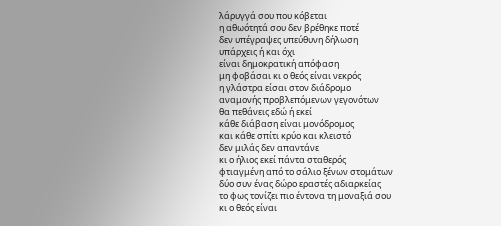λάρυγγά σου που κόβεται
η αθωότητά σου δεν βρέθηκε ποτέ
δεν υπέγραψες υπεύθυνη δήλωση
υπάρχεις ή και όχι
είναι δημοκρατική απόφαση
μη φοβάσαι κι ο θεός είναι νεκρός
η γλάστρα είσαι στον διάδρομο
αναμονής προβλεπόμενων γεγονότων
θα πεθάνεις εδώ ή εκεί
κάθε διάβαση είναι μονόδρομος
και κάθε σπίτι κρύο και κλειστό
δεν μιλάς δεν απαντάνε
κι ο ήλιος εκεί πάντα σταθερός
φτιαγμένη από το σάλιο ξένων στομάτων
δύο συν ένας δώρο εραστές αδιαρκείας
το φως τονίζει πιο έντονα τη μοναξιά σου
κι ο θεός είναι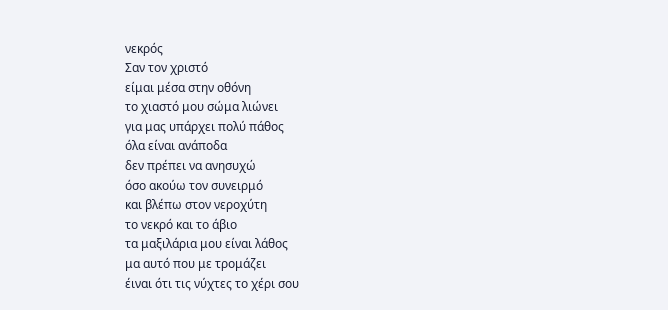νεκρός
Σαν τον χριστό
είμαι μέσα στην οθόνη
το χιαστό μου σώμα λιώνει
για μας υπάρχει πολύ πάθος
όλα είναι ανάποδα
δεν πρέπει να ανησυχώ
όσο ακούω τον συνειρμό
και βλέπω στον νεροχύτη
το νεκρό και το άβιο
τα μαξιλάρια μου είναι λάθος
μα αυτό που με τρομάζει
έιναι ότι τις νύχτες το χέρι σου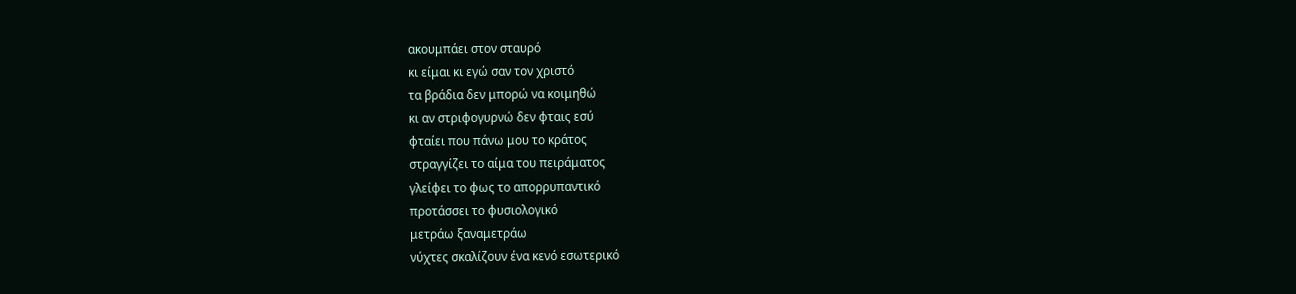ακουμπάει στον σταυρό
κι είμαι κι εγώ σαν τον χριστό
τα βράδια δεν μπορώ να κοιμηθώ
κι αν στριφογυρνώ δεν φταις εσύ
φταίει που πάνω μου το κράτος
στραγγίζει το αίμα του πειράματος
γλείφει το φως το απορρυπαντικό
προτάσσει το φυσιολογικό
μετράω ξαναμετράω
νύχτες σκαλίζουν ένα κενό εσωτερικό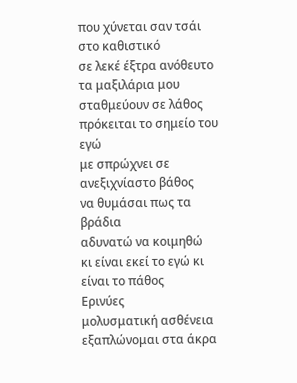που χύνεται σαν τσάι στο καθιστικό
σε λεκέ έξτρα ανόθευτο
τα μαξιλάρια μου σταθμεύουν σε λάθος
πρόκειται το σημείο του εγώ
με σπρώχνει σε ανεξιχνίαστο βάθος
να θυμάσαι πως τα βράδια
αδυνατώ να κοιμηθώ
κι είναι εκεί το εγώ κι είναι το πάθος
Ερινύες
μολυσματική ασθένεια
εξαπλώνομαι στα άκρα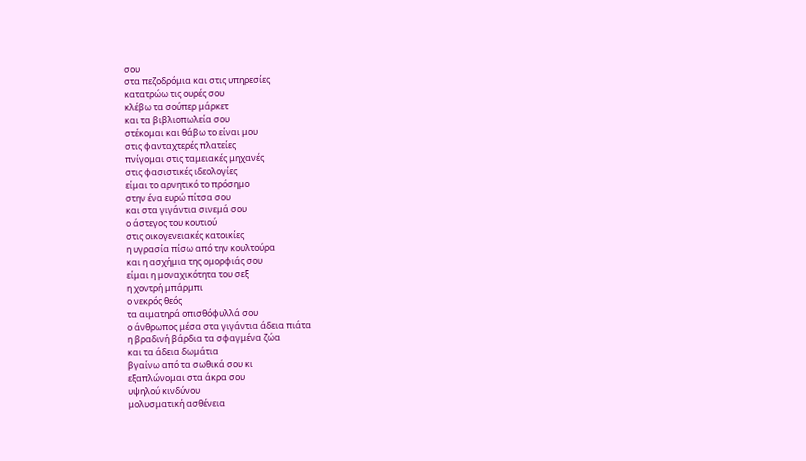σου
στα πεζοδρόμια και στις υπηρεσίες
κατατρώω τις ουρές σου
κλέβω τα σούπερ μάρκετ
και τα βιβλιοπωλεία σου
στέκομαι και θάβω το είναι μου
στις φανταχτερές πλατείες
πνίγομαι στις ταμειακές μηχανές
στις φασιστικές ιδεολογίες
είμαι το αρνητικό το πρόσημο
στην ένα ευρώ πίτσα σου
και στα γιγάντια σινεμά σου
ο άστεγος του κουτιού
στις οικογενειακές κατοικίες
η υγρασία πίσω από την κουλτούρα
και η ασχήμια της ομορφιάς σου
είμαι η μοναχικότητα του σεξ
η χοντρή μπάρμπι
ο νεκρός θεός
τα αιματηρά οπισθόφυλλά σου
ο άνθρωπος μέσα στα γιγάντια άδεια πιάτα
η βραδινή βάρδια τα σφαγμένα ζώα
και τα άδεια δωμάτια
βγαίνω από τα σωθικά σου κι
εξαπλώνομαι στα άκρα σου
υψηλού κινδύνου
μολυσματική ασθένεια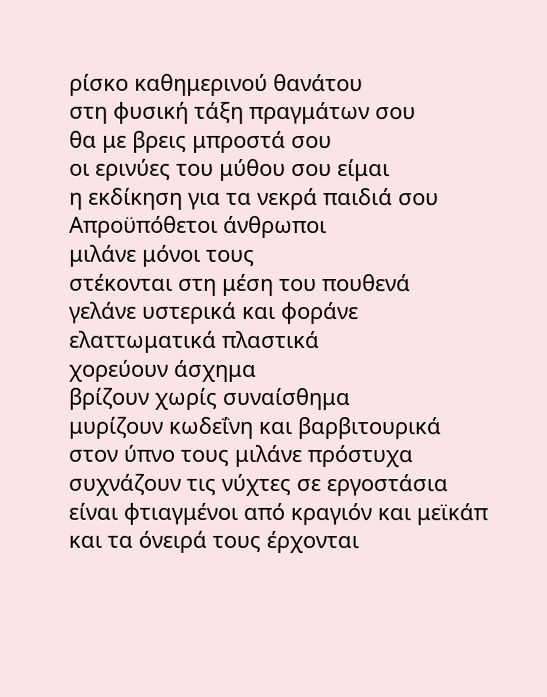ρίσκο καθημερινού θανάτου
στη φυσική τάξη πραγμάτων σου
θα με βρεις μπροστά σου
οι ερινύες του μύθου σου είμαι
η εκδίκηση για τα νεκρά παιδιά σου
Απροϋπόθετοι άνθρωποι
μιλάνε μόνοι τους
στέκονται στη μέση του πουθενά
γελάνε υστερικά και φοράνε
ελαττωματικά πλαστικά
χορεύουν άσχημα
βρίζουν χωρίς συναίσθημα
μυρίζουν κωδεΐνη και βαρβιτουρικά
στον ύπνο τους μιλάνε πρόστυχα
συχνάζουν τις νύχτες σε εργοστάσια
είναι φτιαγμένοι από κραγιόν και μεϊκάπ
και τα όνειρά τους έρχονται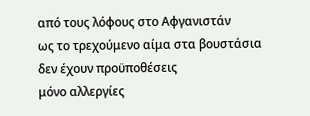από τους λόφους στο Αφγανιστάν
ως το τρεχούμενο αίμα στα βουστάσια
δεν έχουν προϋποθέσεις
μόνο αλλεργίες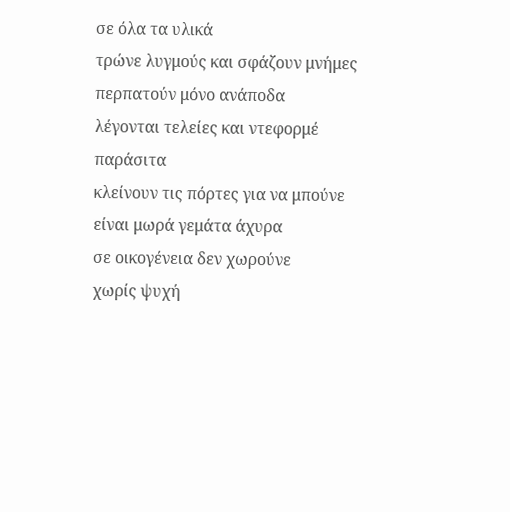σε όλα τα υλικά
τρώνε λυγμούς και σφάζουν μνήμες
περπατούν μόνο ανάποδα
λέγονται τελείες και ντεφορμέ παράσιτα
κλείνουν τις πόρτες για να μπούνε
είναι μωρά γεμάτα άχυρα
σε οικογένεια δεν χωρούνε
χωρίς ψυχή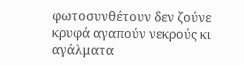φωτοσυνθέτουν δεν ζούνε
κρυφά αγαπούν νεκρούς κι αγάλματα